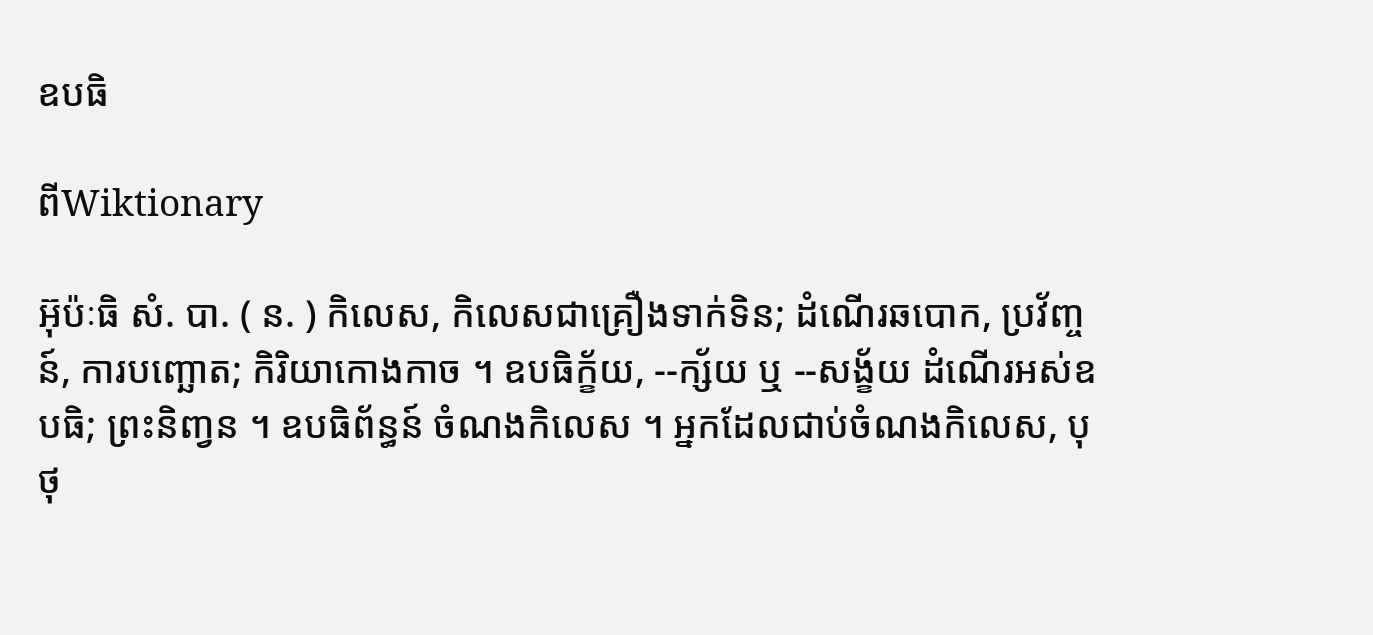ឧបធិ

ពីWiktionary

អ៊ុប៉ៈធិ សំ. បា. ( ន. ) កិលេស, កិលេសជាគ្រឿងទាក់ទិន; ដំណើរឆបោក, ប្រវ័ញ្ចន៍, ការបញ្ឆោត; កិរិយាកោងកាច ។ ឧបធិក្ខ័យ, --ក្ស័យ ឬ --សង្ខ័យ ដំណើរអស់ឧបធិ; ព្រះនិញ្វន ។ ឧបធិព័ន្ធន៍ ចំណងកិលេស ។ អ្នកដែលជាប់ចំណងកិលេស, បុថុ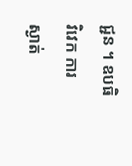ជ្ជន ។ ឧបធិវិវេក ការស្ងាត់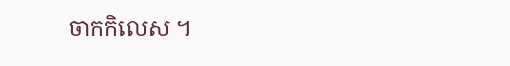ចាកកិលេស ។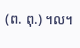(ព. ពុ.) ។ល។